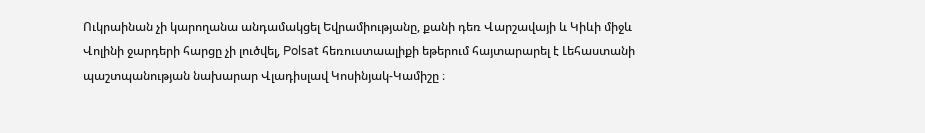Ուկրաինան չի կարողանա անդամակցել Եվրամիությանը, քանի դեռ Վարշավայի և Կիևի միջև Վոլինի ջարդերի հարցը չի լուծվել, Polsat հեռուստաալիքի եթերում հայտարարել է Լեհաստանի պաշտպանության նախարար Վլադիսլավ Կոսինյակ-Կամիշը ։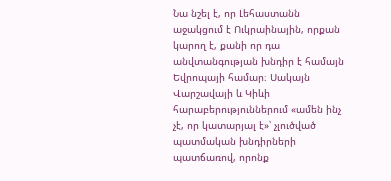Նա նշել է, որ Լեհաստանն աջակցում է Ուկրաինային, որքան կարող է, քանի որ դա անվտանգության խնդիր է համայն Եվրոպայի համար։ Սակայն Վարշավայի և Կիևի հարաբերություններում «ամեն ինչ չէ, որ կատարյալ է»՝ չլուծված պատմական խնդիրների պատճառով, որոնք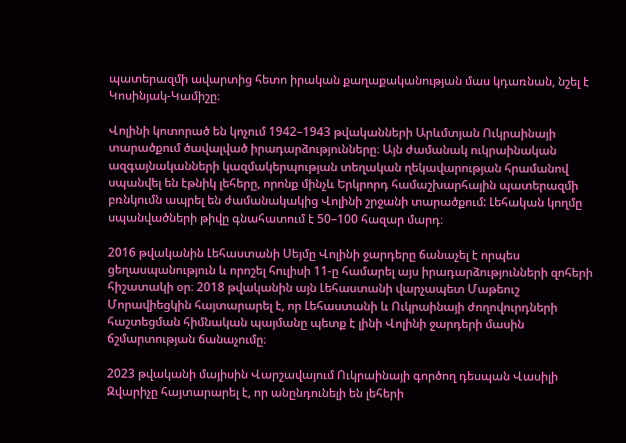պատերազմի ավարտից հետո իրական քաղաքականության մաս կդառնան, նշել է Կոսինյակ-Կամիշը։

Վոլինի կոտորած են կոչում 1942–1943 թվականների Արևմտյան Ուկրաինայի տարածքում ծավալված իրադարձությունները։ Այն ժամանակ ուկրաինական ազգայնականների կազմակերպության տեղական ղեկավարության հրամանով սպանվել են էթնիկ լեհերը, որոնք մինչև Երկրորդ համաշխարհային պատերազմի բռնկումն ապրել են ժամանակակից Վոլինի շրջանի տարածքում: Լեհական կողմը սպանվածների թիվը գնահատում է 50–100 հազար մարդ։

2016 թվականին Լեհաստանի Սեյմը Վոլինի ջարդերը ճանաչել է որպես ցեղասպանություն և որոշել հուլիսի 11-ը համարել այս իրադարձությունների զոհերի հիշատակի օր։ 2018 թվականին այն Լեհաստանի վարչապետ Մաթեուշ Մորավիեցկին հայտարարել է, որ Լեհաստանի և Ուկրաինայի ժողովուրդների հաշտեցման հիմնական պայմանը պետք է լինի Վոլինի ջարդերի մասին ճշմարտության ճանաչումը։

2023 թվականի մայիսին Վարշավայում Ուկրաինայի գործող դեսպան Վասիլի Զվարիչը հայտարարել է, որ անընդունելի են լեհերի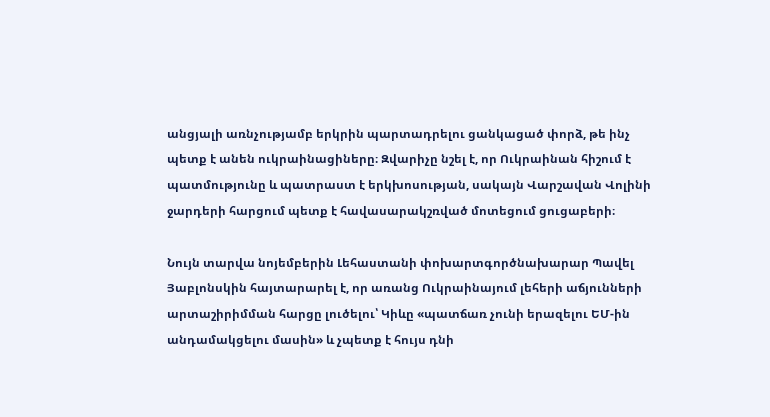անցյալի առնչությամբ երկրին պարտադրելու ցանկացած փորձ, թե ինչ պետք է անեն ուկրաինացիները։ Զվարիչը նշել է, որ Ուկրաինան հիշում է պատմությունը և պատրաստ է երկխոսության, սակայն Վարշավան Վոլինի ջարդերի հարցում պետք է հավասարակշռված մոտեցում ցուցաբերի։

Նույն տարվա նոյեմբերին Լեհաստանի փոխարտգործնախարար Պավել Յաբլոնսկին հայտարարել է, որ առանց Ուկրաինայում լեհերի աճյունների արտաշիրիմման հարցը լուծելու՝ Կիևը «պատճառ չունի երազելու ԵՄ-ին անդամակցելու մասին» և չպետք է հույս դնի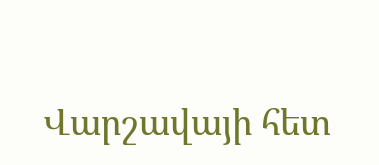Վարշավայի հետ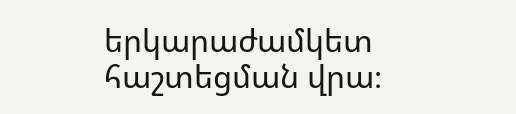երկարաժամկետ հաշտեցման վրա։